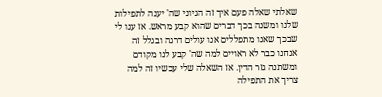שאלתי שאלה פעם איך זה הגיוני שה' יענה לתפילות שלנו ומשנה בכך דברים שהוא קבע מראש. אז ענו לי שבכך שאנו מתפללים אנו עולים דרגה ובגלל זה אנחנו כבר לא ראויים למה שה' קבע לנו מקודם ומשתנה גזר הדין. אז השאלה שלי עכשיו זה למה צריך את התפילה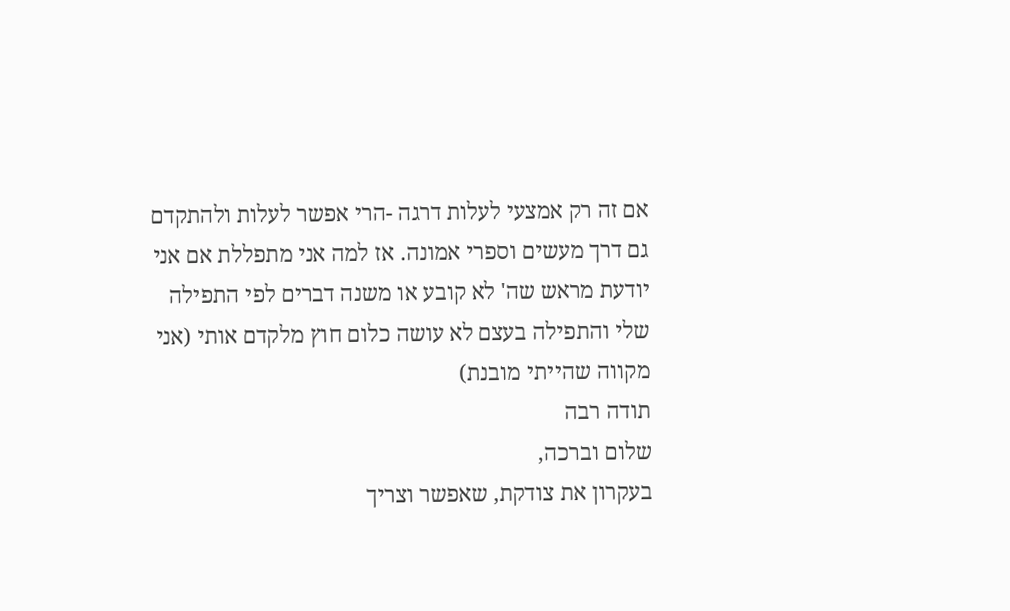אם זה רק אמצעי לעלות דרגה -הרי אפשר לעלות ולהתקדם גם דרך מעשים וספרי אמונה. אז למה אני מתפללת אם אני יודעת מראש שה' לא קובע או משנה דברים לפי התפילה שלי והתפילה בעצם לא עושה כלום חוץ מלקדם אותי (אני מקווה שהייתי מובנת)
תודה רבה
שלום וברכה,
בעקרון את צודקת, שאפשר וצריך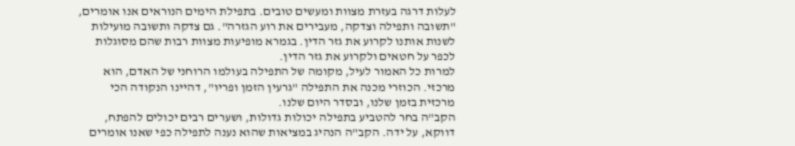לעלות דרגה בעזרת מצוות ומעשים טובים. בתפילת הימים הנוראים אנו אומרים, "תשובה ותפילה וצדקה, מעבירים את רוע הגזרה". גם צדקה ותשובה מועילות לשנות אותנו לקרוע את גזר הדין. בגמרא מופיעות מצוות רבות שהם מסוגלות לכפר על חטאים ולקרוע את גזר הדין.
למרות כל האמור לעיל, מקומה של התפילה בעולמו הרוחני של האדם, הוא מרכזי. הכוזרי מכנה את התפילה "גרעין הזמן ופריו", דהיינו הנקודה הכי מרכזית בזמן שלנו, ובסדר היום שלנו.
הקב"ה בחר להטביע בתפילה יכולות גדולות, ושערים רבים יכולים להפתח, דווקא, על ידה. הקב"ה הנהיג במציאות שהוא נענה לתפילה כפי שאנו אומרים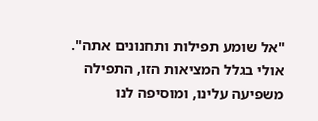"אל שומע תפילות ותחנונים אתה".
אולי בגלל המציאות הזו, התפילה משפיעה עלינו, ומוסיפה לנו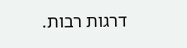דרגות רבות.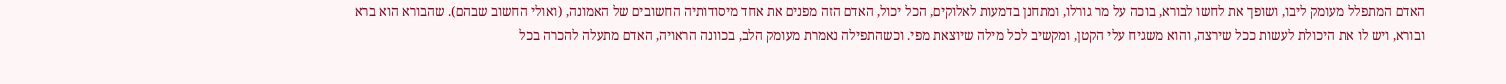האדם המתפלל מעומק ליבו, ושופך את לחשו לבורא, בוכה על מר גורלו, ומתחנן בדמעות לאלוקים, הכל יכול, האדם הזה מפנים את אחד מיסודותיה החשובים של האמונה, (ואולי החשוב שבהם). שהבורא הוא ברא ובורא, ויש לו את היכולת לעשות ככל שירצה, והוא משגיח עלי הקטן, ומקשיב לכל מילה שיוצאת מפי. וכשהתפילה נאמרת מעומק הלב, בכוונה הראויה, האדם מתעלה להכרה בכל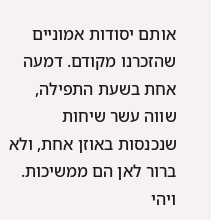אותם יסודות אמוניים שהזכרנו מקודם. דמעה אחת בשעת התפילה, שווה עשר שיחות שנכנסות באוזן אחת, ולא ברור לאן הם ממשיכות.
ויהי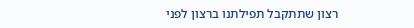רצון שתתקבל תפילתנו ברצון לפני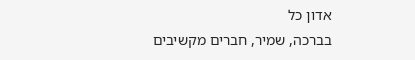אדון כל
בברכה, שמיר, חברים מקשיבים